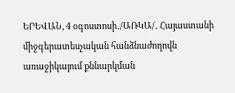ԵՐԵՎԱՆ, 4 օգոստոսի․/ԱՌԿԱ/․ Հայաստանի միջգերատեսչական հանձնաժողովն առաջիկայում քննարկման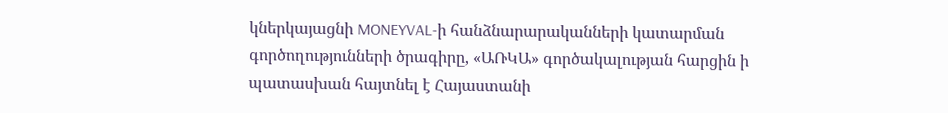կներկայացնի MONEYVAL-ի հանձնարարականների կատարման գործողությունների ծրագիրը, «ԱՌԿԱ» գործակալության հարցին ի պատասխան հայտնել է Հայաստանի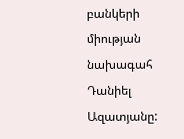բանկերի միության նախագահ Դանիել Ազատյանը: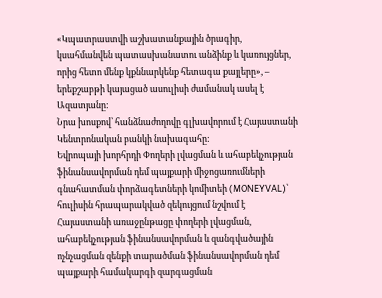«Կպատրաստվի աշխատանքային ծրագիր, կսահմանվեն պատասխանատու անձինք և կառույցներ, որից հետո մենք կքննարկենք հետագա քայլերը», – երեքշաբթի կայացած ասուլիսի ժամանակ ասել է Ազատյանը:
Նրա խոսքով՝ հանձնաժողովը գլխավորում է Հայաստանի Կենտրոնական բանկի նախագահը:
Եվրոպայի խորհրդի Փողերի լվացման և ահաբեկչության ֆինանսավորման դեմ պայքարի միջոցառումների գնահատման փորձագետների կոմիտեի (MONEYVAL)՝ հուլիսին հրապարակված զեկույցում նշվում է Հայաստանի առաջընթացը փողերի լվացման, ահաբեկչության ֆինանսավորման և զանգվածային ոչնչացման զենքի տարածման ֆինանսավորման դեմ պայքարի համակարգի զարգացման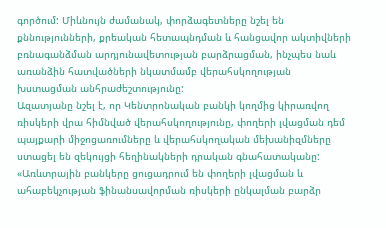գործում: Միևնույն ժամանակ, փորձագետները նշել են քննությունների, քրեական հետապնդման և հանցավոր ակտիվների բռնագանձման արդյունավետության բարձրացման, ինչպես նաև առանձին հատվածների նկատմամբ վերահսկողության խստացման անհրաժեշտությունը:
Ազատյանը նշել է, որ Կենտրոնական բանկի կողմից կիրառվող ռիսկերի վրա հիմնված վերահսկողությունը, փողերի լվացման դեմ պայքարի միջոցառումները և վերահսկողական մեխանիզմները ստացել են զեկույցի հեղինակների դրական գնահատականը:
«Առևտրային բանկերը ցուցադրում են փողերի լվացման և ահաբեկչության ֆինանսավորման ռիսկերի ընկալման բարձր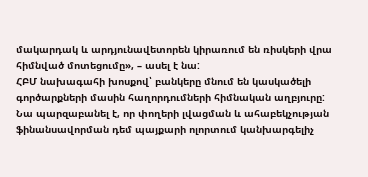մակարդակ և արդյունավետորեն կիրառում են ռիսկերի վրա հիմնված մոտեցումը», – ասել է նա:
ՀԲՄ նախագահի խոսքով՝ բանկերը մնում են կասկածելի գործարքների մասին հաղորդումների հիմնական աղբյուրը:
Նա պարզաբանել է, որ փողերի լվացման և ահաբեկչության ֆինանսավորման դեմ պայքարի ոլորտում կանխարգելիչ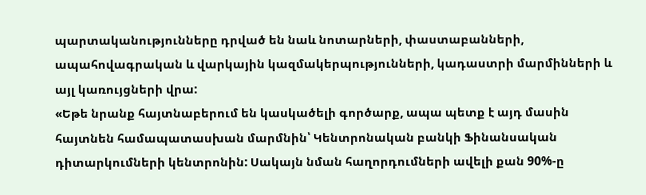պարտականությունները դրված են նաև նոտարների, փաստաբանների, ապահովագրական և վարկային կազմակերպությունների, կադաստրի մարմինների և այլ կառույցների վրա:
«Եթե նրանք հայտնաբերում են կասկածելի գործարք, ապա պետք է այդ մասին հայտնեն համապատասխան մարմնին՝ Կենտրոնական բանկի Ֆինանսական դիտարկումների կենտրոնին: Սակայն նման հաղորդումների ավելի քան 90%-ը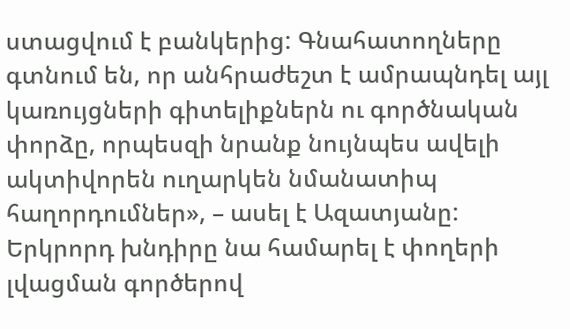ստացվում է բանկերից: Գնահատողները գտնում են, որ անհրաժեշտ է ամրապնդել այլ կառույցների գիտելիքներն ու գործնական փորձը, որպեսզի նրանք նույնպես ավելի ակտիվորեն ուղարկեն նմանատիպ հաղորդումներ», – ասել է Ազատյանը:
Երկրորդ խնդիրը նա համարել է փողերի լվացման գործերով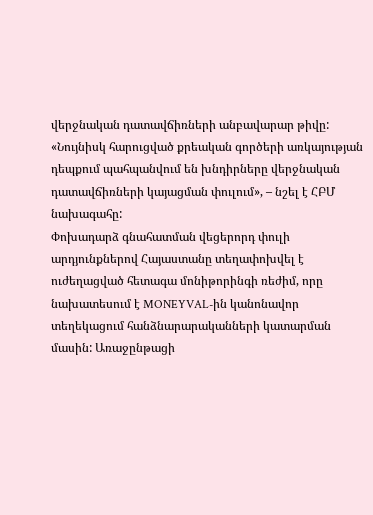վերջնական դատավճիռների անբավարար թիվը:
«Նույնիսկ հարուցված քրեական գործերի առկայության դեպքում պահպանվում են խնդիրները վերջնական դատավճիռների կայացման փուլում», – նշել է ՀԲՄ նախագահը:
Փոխադարձ գնահատման վեցերորդ փուլի արդյունքներով Հայաստանը տեղափոխվել է ուժեղացված հետագա մոնիթորինգի ռեժիմ, որը նախատեսում է MONEYVAL-ին կանոնավոր տեղեկացում հանձնարարականների կատարման մասին: Առաջընթացի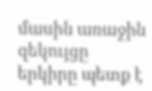մասին առաջին զեկույցը երկիրը պետք է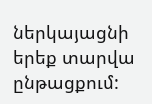ներկայացնի երեք տարվա ընթացքում: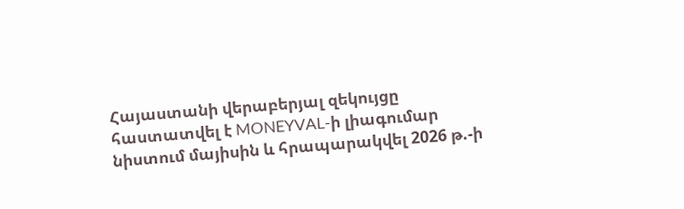Հայաստանի վերաբերյալ զեկույցը հաստատվել է MONEYVAL-ի լիագումար նիստում մայիսին և հրապարակվել 2026 թ.-ի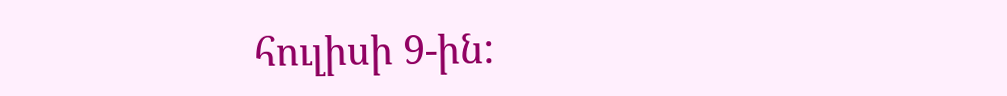հուլիսի 9-ին: